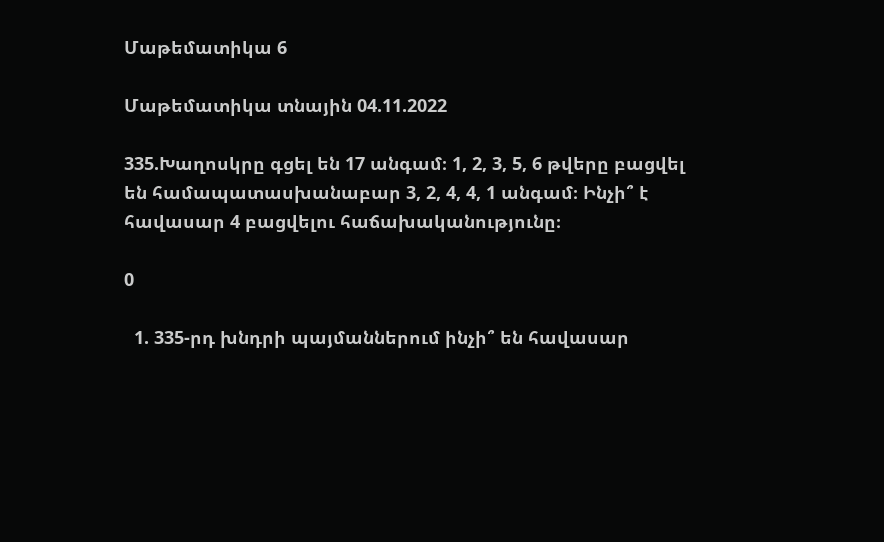Մաթեմատիկա 6

Մաթեմատիկա տնային 04.11.2022

335.Խաղոսկրը գցել են 17 անգամ։ 1, 2, 3, 5, 6 թվերը բացվել են համապատասխանաբար 3, 2, 4, 4, 1 անգամ։ Ինչի՞ է հավասար 4 բացվելու հաճախականությունը։

0

  1. 335-րդ խնդրի պայմաններում ինչի՞ են հավասար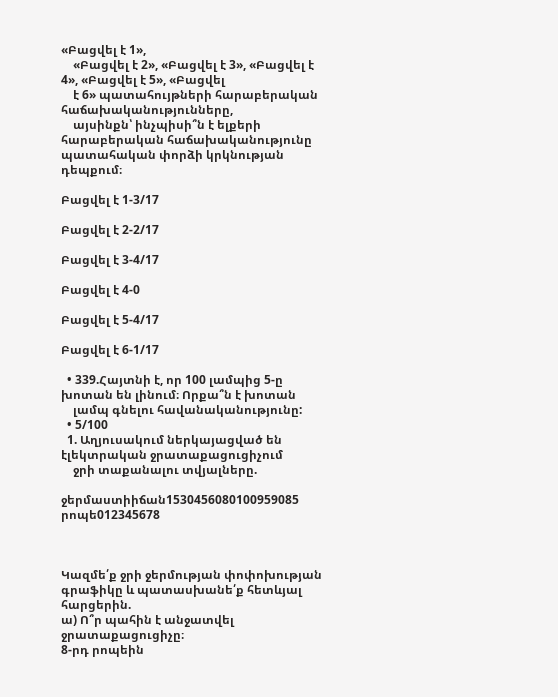«Բացվել է 1»,
    «Բացվել է 2», «Բացվել է 3», «Բացվել է 4», «Բացվել է 5», «Բացվել
    է 6» պատահույթների հարաբերական հաճախականությունները,
    այսինքն՝ ինչպիսի՞ն է ելքերի հարաբերական հաճախականությունը պատահական փորձի կրկնության դեպքում։

Բացվել է 1-3/17

Բացվել է 2-2/17

Բացվել է 3-4/17

Բացվել է 4-0

Բացվել է 5-4/17

Բացվել է 6-1/17

  • 339.Հայտնի է, որ 100 լամպից 5-ը խոտան են լինում։ Որքա՞ն է խոտան
    լամպ գնելու հավանականությունը:
  • 5/100
  1. Աղյուսակում ներկայացված են էլեկտրական ջրատաքացուցիչում
    ջրի տաքանալու տվյալները.

ջերմաստիիճան1530456080100959085
րոպե012345678



Կազմե՛ք ջրի ջերմության փոփոխության գրաֆիկը և պատասխանե՛ք հետևյալ հարցերին.
ա) Ո՞ր պահին է անջատվել ջրատաքացուցիչը։
8-րդ րոպեին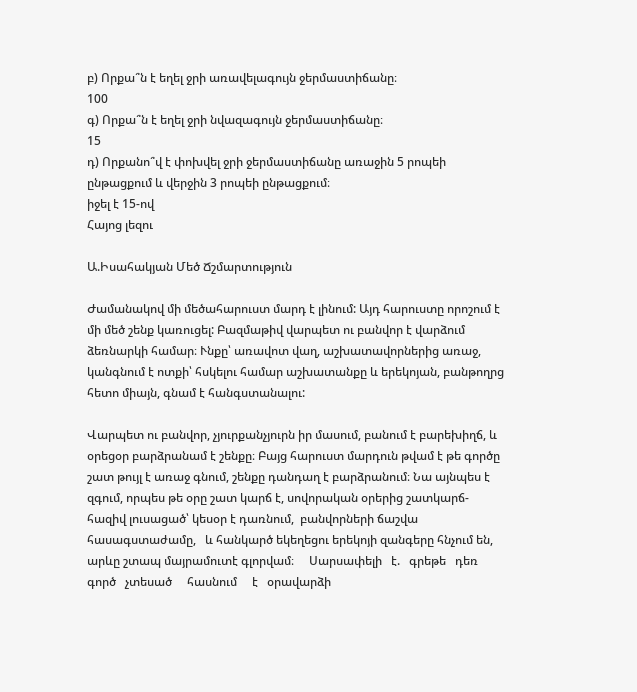բ) Որքա՞ն է եղել ջրի առավելագույն ջերմաստիճանը։
100
գ) Որքա՞ն է եղել ջրի նվազագույն ջերմաստիճանը։
15
դ) Որքանո՞վ է փոխվել ջրի ջերմաստիճանը առաջին 5 րոպեի
ընթացքում և վերջին 3 րոպեի ընթացքում։
իջել է 15-ով
Հայոց լեզու

Ա.Իսահակյան Մեծ Ճշմարտություն

Ժամանակով մի մեծահարուստ մարդ է լինում: Այդ հարուստը որոշում է մի մեծ շենք կառուցել: Բազմաթիվ վարպետ ու բանվոր է վարձում ձեռնարկի համար։ Ւնքը՝ առավոտ վաղ, աշխատավորներից առաջ, կանգնում է ոտքի՝ հսկելու համար աշխատանքը և երեկոյան, բանթողրց հետո միայն, գնամ է հանգստանալու:

Վարպետ ու բանվոր, չյուրքանչյուրն իր մասում, բանում է բարեխիղճ, և օրեցօր բարձրանամ է շենքը։ Բայց հարուստ մարդուն թվամ է թե գործը շատ թույլ է առաջ գնում, շենքը դանդաղ է բարձրանում։ Նա այնպես է զգում, որպես թե օրը շատ կարճ է, սովորական օրերից շատկարճ- հազիվ լուսացած՝ կեսօր է դառնում,  բանվորների ճաշվա հասագստաժամը,   և հանկարծ եկեղեցու երեկոյի զանգերը հնչում են,   արևը շտապ մայրամուտէ գլորվամ։     Սարսափելի   է.   գրեթե   դեռ  գործ   չտեսած     հասնում     է   օրավարձի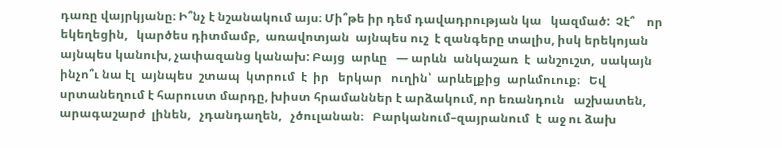դառը վայրկյանը։ Ի՞նչ է նշանակում այս։ Մի՞թե իր դեմ դավադրության կա   կազմած:  Չէ՞    որ  եկեղեցին,   կարծես դիտմամբ,  առավոտյան  այնպես ուշ  է զանգերը տալիս, իսկ երեկոյան այնպես կանուխ, չափազանց կանախ: Բայց  արևը   — արևն  անկաշառ  է  անշուշտ,  սակայն ինչո՞ւ նա էլ  այնպես  շտապ  կտրում  է  իր   երկար   ուղին՝  արևելքից  արևմուուք։   Եվ սրտանեղում է հարուստ մարդը, խիստ հրամաններ է արձակում, որ եռանդուն   աշխատեն,   արագաշարժ  լինեն,   չդանդաղեն,   չծուլանան։   Բարկանում–զայրանում  է  աջ ու ձախ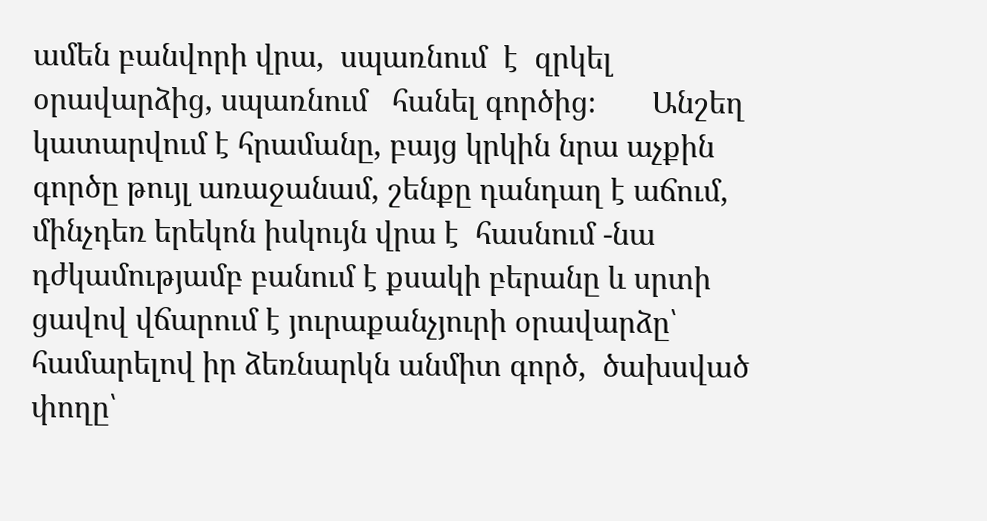ամեն բանվորի վրա,  սպառնում  է  զրկել օրավարձից, սպառնում   հանել գործից։       Անշեղ կատարվում է հրամանը, բայց կրկին նրա աչքին գործը թույլ առաջանամ, շենքը դանդաղ է աճում, մինչդեռ երեկոն իսկույն վրա է  հասնում -նա դժկամությամբ բանում է քսակի բերանը և սրտի ցավով վճարում է յուրաքանչյուրի օրավարձը՝ համարելով իր ձեռնարկն անմիտ գործ,  ծախսված փողը՝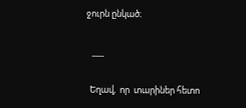ջուրն ընկած։

   ___

  Եղավ,  որ  տարիներ հետո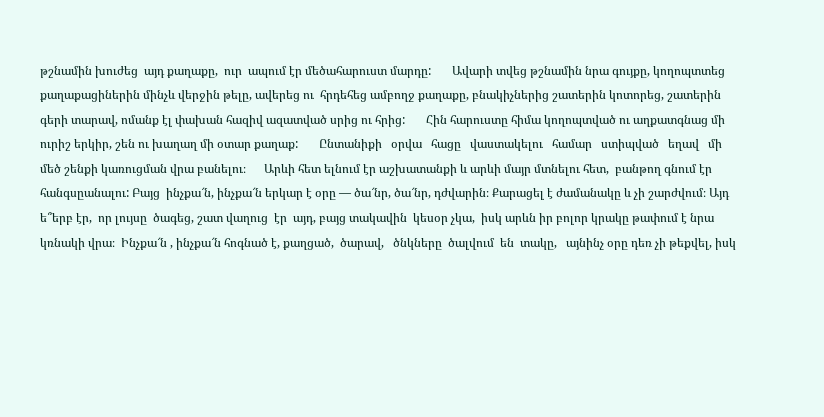թշնամին խուժեց  այդ քաղաքը,  ուր  ապում էր մեծահարուստ մարդը:       Ավարի տվեց թշնամին նրա գույքը, կողոպտտեց քաղաքացիներին մինչև վերջին թելը, ավերեց ու  հրդեհեց ամբողջ քաղաքը, բնակիչներից շատերին կոտորեց, շատերին գերի տարավ, ոմանք էլ փախան հազիվ ազատված սրից ու հրից:       Հին հարուստը հիմա կողոպտված ու աղքատգնաց մի ուրիշ երկիր, շեն ու խաղաղ մի օտար քաղաք:       Ընտանիքի   օրվա   հացը   վաստակելու   համար   ստիպված   եղավ   մի մեծ շենքի կառուցման վրա բանելու։      Արևի հետ ելնում էր աշխատանքի և արևի մայր մտնելու հետ,  բանթող գնում էր  հանգսըանալու: Բայց  ինչքա՜ն, ինչքա՜ն երկար է օրը — ծա՜նր, ծա՜նր, դժվարին։ Քարացել է ժամանակը և չի շարժվում։ Այդ ե՞երբ էր,  որ լույսը  ծագեց, շատ վաղուց  էր  այդ, բայց տակավին  կեսօր չկա,  իսկ արևն իր բոլոր կրակը թափում է նրա կռնակի վրա։  Ինչքա՜ն , ինչքա՜ն հոգնած է, քաղցած,  ծարավ,   ծնկները  ծալվում  են  տակը,   այնինչ օրը դեռ չի թեքվել, իսկ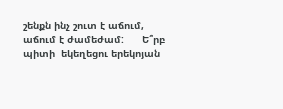շենքն ինչ շուտ է աճում, աճում է ժամեժամ:      Ե՞րբ պիտի  եկեղեցու երեկոյան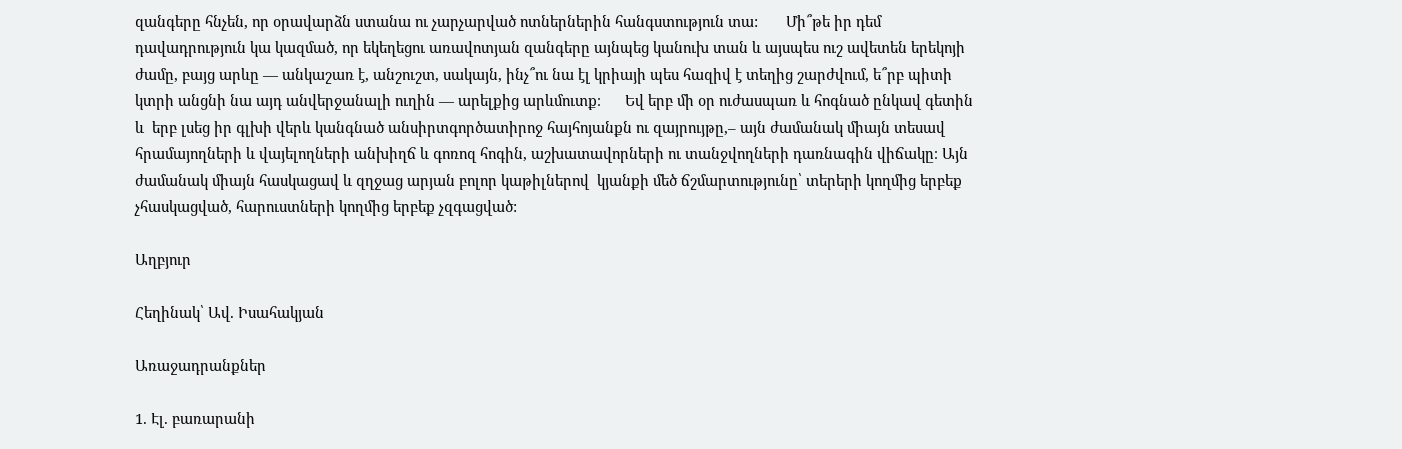զանգերը հնչեն, որ օրավարձն ստանա ու չարչարված ոտներներին հանգստություն տա:       Մի՞թե իր դեմ դավադրություն կա կազմած, որ եկեղեցու առավոտյան զանգերը այնպեց կանուխ տան և այսպես ուշ ավետեն երեկոյի ժամը, բայց արևը — անկաշառ է, անշուշտ, սակայն, ինչ՞ու նա էլ կրիայի պես հազիվ է տեղից շարժվում, ե՞րբ պիտի կտրի անցնի նա այդ անվերջանալի ուղին — արելքից արևմուտք։      Եվ երբ մի օր ուժասպառ և հոգնած ընկավ գետին և  երբ լսեց իր գլխի վերև կանգնած անսիրտգործատիրոջ հայհոյանքն ու զայրույթը,– այն ժամանակ միայն տեսավ հրամայողների և վայելողների անխիղճ և գոռոզ հոգին, աշխատավորների ու տանջվողների դառնագին վիճակը։ Այն ժամանակ միայն հասկացավ և զղջաց արյան բոլոր կաթիլներով  կյանքի մեծ ճշմարտությունը՝ տերերի կողմից երբեք չհասկացված, հարուստների կողմից երբեք չզգացված:

Աղբյուր

Հեղինակ՝ Ավ. Իսահակյան

Առաջադրանքներ

1. Էլ. բառարանի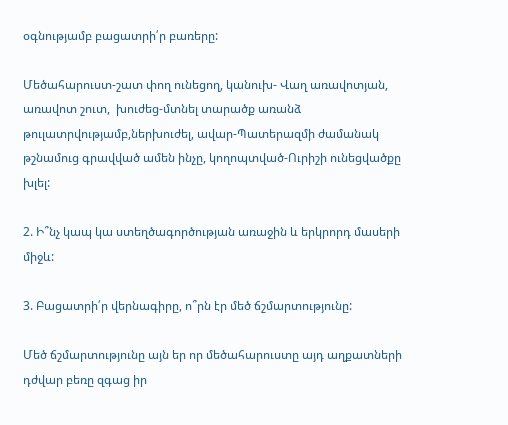օգնությամբ բացատրի՛ր բառերը:

Մեծահարուստ-շատ փող ունեցող, կանուխ- Վաղ առավոտյան, առավոտ շուտ,  խուժեց-մտնել տարածք առանձ թուլատրվությամբ,ներխուժել, ավար-Պատերազմի ժամանակ թշնամուց գրավված ամեն ինչը, կողոպտված-Ուրիշի ունեցվածքը խլել:

2. Ի՞նչ կապ կա ստեղծագործության առաջին և երկրորդ մասերի միջև:

3. Բացատրի՛ր վերնագիրը, ո՞րն էր մեծ ճշմարտությունը:

Մեծ ճշմարտությունը այն եր որ մեծահարուստը այդ աղքատների դժվար բեռը զգաց իր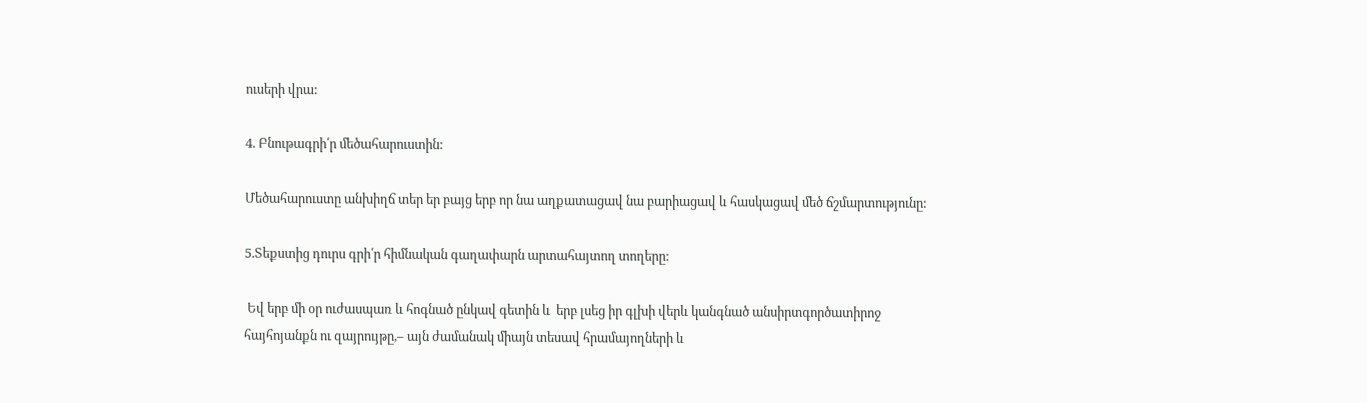ուսերի վրա:

4. Բնութագրի՛ր մեծահարուստին:

Մեծահարուստը անխիղճ տեր եր բայց երբ որ նա աղքատացավ նա բարիացավ և հասկացավ մեծ ճշմարտությունը:

5.Տեքստից դուրս գրի՛ր հիմնական գաղափարն արտահայտող տողերը:

 Եվ երբ մի օր ուժասպառ և հոգնած ընկավ գետին և  երբ լսեց իր գլխի վերև կանգնած անսիրտգործատիրոջ հայհոյանքն ու զայրույթը,– այն ժամանակ միայն տեսավ հրամայողների և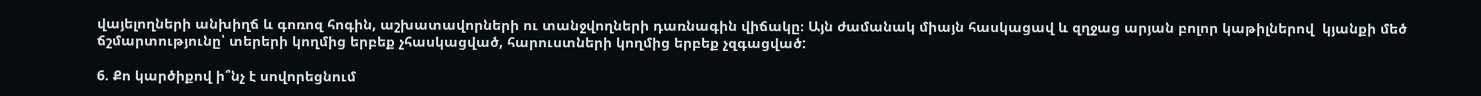վայելողների անխիղճ և գոռոզ հոգին, աշխատավորների ու տանջվողների դառնագին վիճակը։ Այն ժամանակ միայն հասկացավ և զղջաց արյան բոլոր կաթիլներով  կյանքի մեծ ճշմարտությունը՝ տերերի կողմից երբեք չհասկացված, հարուստների կողմից երբեք չզգացված:

6. Քո կարծիքով ի՞նչ է սովորեցնում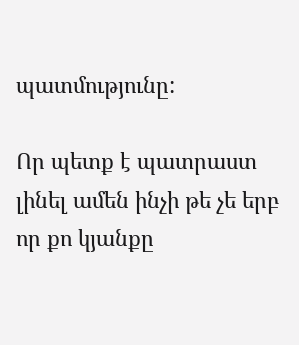պատմությունը:

Որ պետք է պատրաստ լինել ամեն ինչի թե չե երբ որ քո կյանքը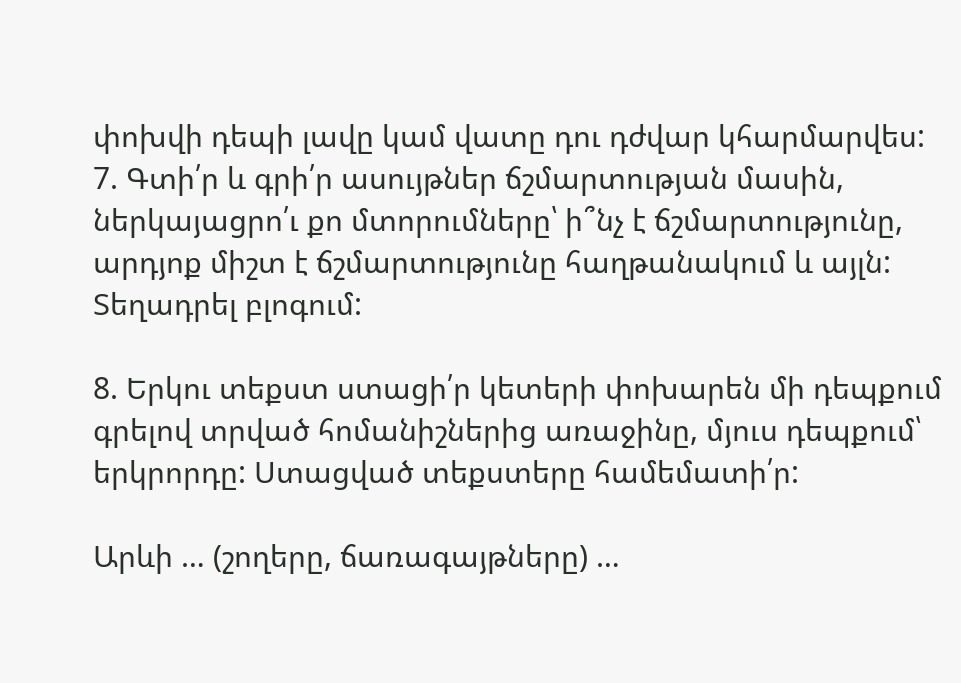փոխվի դեպի լավը կամ վատը դու դժվար կհարմարվես:
7. Գտի՛ր և գրի՛ր ասույթներ ճշմարտության մասին, ներկայացրո՛ւ քո մտորումները՝ ի՞նչ է ճշմարտությունը, արդյոք միշտ է ճշմարտությունը հաղթանակում և այլն: Տեղադրել բլոգում:

8. Երկու տեքստ ստացի՛ր կետերի փոխարեն մի դեպքում գրելով տրված հոմանիշներից առաջինը, մյուս դեպքում՝ երկրորդը: Ստացված տեքստերը համեմատի՛ր:

Արևի … (շողերը, ճառագայթները) …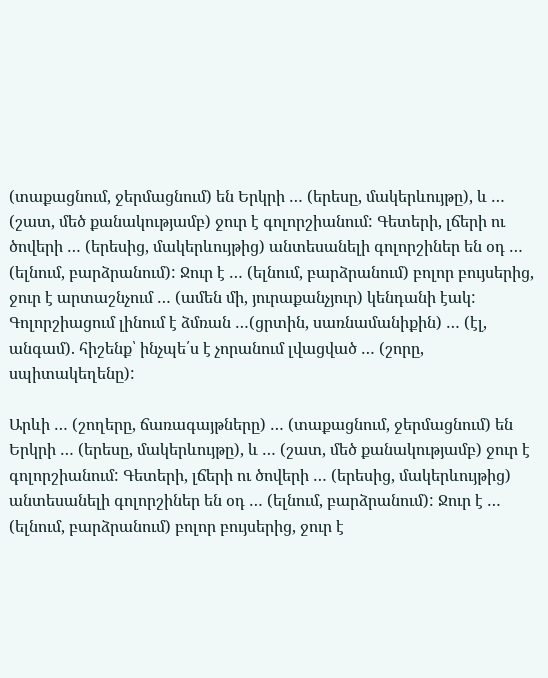(տաքացնում, ջերմացնում) են Երկրի … (երեսը, մակերևույթը), և … (շատ, մեծ քանակությամբ) ջուր է գոլորշիանում: Գետերի, լճերի ու ծովերի … (երեսից, մակերևույթից) անտեսանելի գոլորշիներ են օդ … (ելնում, բարձրանում): Ջուր է … (ելնում, բարձրանում) բոլոր բույսերից, ջուր է արտաշնչում … (ամեն մի, յուրաքանչյուր) կենդանի էակ: Գոլորշիացում լինում է ձմռան …(ցրտին, սառնամանիքին) … (էլ, անգամ). հիշենք՝ ինչպե՛ս է չորանում լվացված … (շորը, սպիտակեղենը):

Արևի … (շողերը, ճառագայթները) … (տաքացնում, ջերմացնում) են Երկրի … (երեսը, մակերևույթը), և … (շատ, մեծ քանակությամբ) ջուր է գոլորշիանում: Գետերի, լճերի ու ծովերի … (երեսից, մակերևույթից) անտեսանելի գոլորշիներ են օդ … (ելնում, բարձրանում): Ջուր է … (ելնում, բարձրանում) բոլոր բույսերից, ջուր է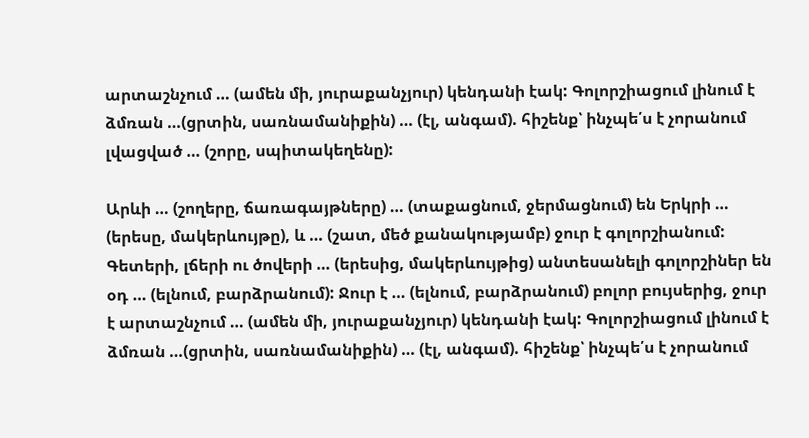արտաշնչում … (ամեն մի, յուրաքանչյուր) կենդանի էակ: Գոլորշիացում լինում է ձմռան …(ցրտին, սառնամանիքին) … (էլ, անգամ). հիշենք՝ ինչպե՛ս է չորանում լվացված … (շորը, սպիտակեղենը):

Արևի … (շողերը, ճառագայթները) … (տաքացնում, ջերմացնում) են Երկրի … (երեսը, մակերևույթը), և … (շատ, մեծ քանակությամբ) ջուր է գոլորշիանում: Գետերի, լճերի ու ծովերի … (երեսից, մակերևույթից) անտեսանելի գոլորշիներ են օդ … (ելնում, բարձրանում): Ջուր է … (ելնում, բարձրանում) բոլոր բույսերից, ջուր է արտաշնչում … (ամեն մի, յուրաքանչյուր) կենդանի էակ: Գոլորշիացում լինում է ձմռան …(ցրտին, սառնամանիքին) … (էլ, անգամ). հիշենք՝ ինչպե՛ս է չորանում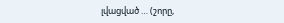լվացված … (շորը,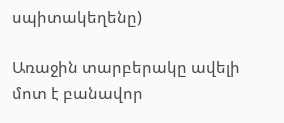սպիտակեղենը)

Առաջին տարբերակը ավելի մոտ է բանավոր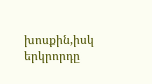խոսքին,իսկ երկրորդը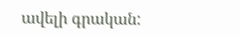ավելի գրական: